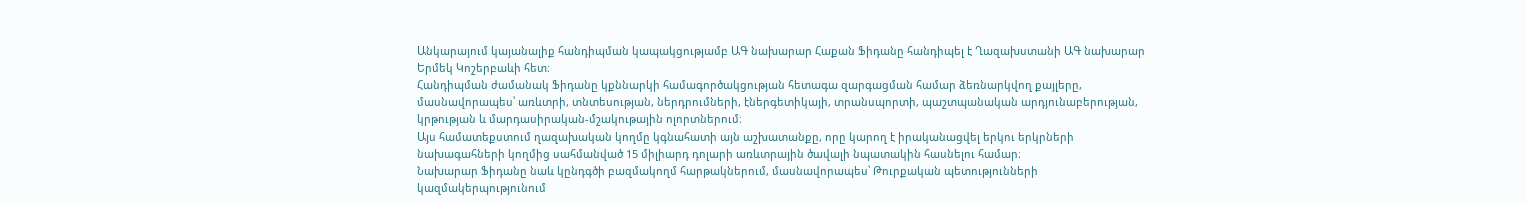Անկարայում կայանալիք հանդիպման կապակցությամբ ԱԳ նախարար Հաքան Ֆիդանը հանդիպել է Ղազախստանի ԱԳ նախարար Երմեկ Կոշերբաևի հետ։
Հանդիպման ժամանակ Ֆիդանը կքննարկի համագործակցության հետագա զարգացման համար ձեռնարկվող քայլերը, մասնավորապես՝ առևտրի, տնտեսության, ներդրումների, էներգետիկայի, տրանսպորտի, պաշտպանական արդյունաբերության, կրթության և մարդասիրական-մշակութային ոլորտներում։
Այս համատեքստում ղազախական կողմը կգնահատի այն աշխատանքը, որը կարող է իրականացվել երկու երկրների նախագահների կողմից սահմանված 15 միլիարդ դոլարի առևտրային ծավալի նպատակին հասնելու համար։
Նախարար Ֆիդանը նաև կընդգծի բազմակողմ հարթակներում, մասնավորապես՝ Թուրքական պետությունների կազմակերպությունում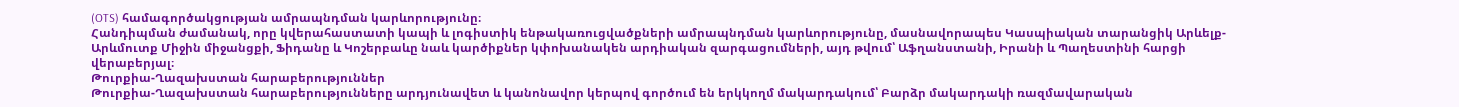(OTS) համագործակցության ամրապնդման կարևորությունը։
Հանդիպման ժամանակ, որը կվերահաստատի կապի և լոգիստիկ ենթակառուցվածքների ամրապնդման կարևորությունը, մասնավորապես Կասպիական տարանցիկ Արևելք-Արևմուտք Միջին միջանցքի, Ֆիդանը և Կոշերբաևը նաև կարծիքներ կփոխանակեն արդիական զարգացումների, այդ թվում՝ Աֆղանստանի, Իրանի և Պաղեստինի հարցի վերաբերյալ։
Թուրքիա-Ղազախստան հարաբերություններ
Թուրքիա-Ղազախստան հարաբերությունները արդյունավետ և կանոնավոր կերպով գործում են երկկողմ մակարդակում՝ Բարձր մակարդակի ռազմավարական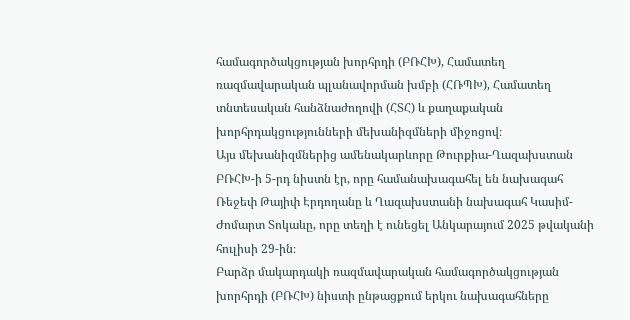համագործակցության խորհրդի (ԲՌՀԽ), Համատեղ ռազմավարական պլանավորման խմբի (ՀՌՊԽ), Համատեղ տնտեսական հանձնաժողովի (ՀՏՀ) և քաղաքական խորհրդակցությունների մեխանիզմների միջոցով։
Այս մեխանիզմներից ամենակարևորը Թուրքիա-Ղազախստան ԲՌՀԽ-ի 5-րդ նիստն էր, որը համանախագահել են նախագահ Ռեջեփ Թայիփ Էրդողանը և Ղազախստանի նախագահ Կասիմ-Ժոմարտ Տոկաևը, որը տեղի է ունեցել Անկարայում 2025 թվականի հուլիսի 29-ին։
Բարձր մակարդակի ռազմավարական համագործակցության խորհրդի (ԲՌՀԽ) նիստի ընթացքում երկու նախագահները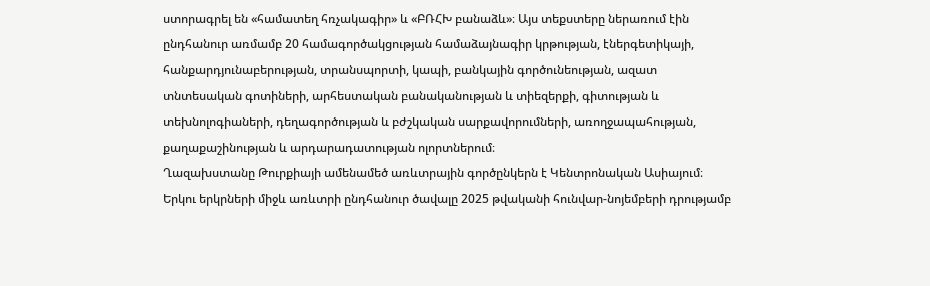ստորագրել են «համատեղ հռչակագիր» և «ԲՌՀԽ բանաձև»։ Այս տեքստերը ներառում էին ընդհանուր առմամբ 20 համագործակցության համաձայնագիր կրթության, էներգետիկայի, հանքարդյունաբերության, տրանսպորտի, կապի, բանկային գործունեության, ազատ տնտեսական գոտիների, արհեստական բանականության և տիեզերքի, գիտության և տեխնոլոգիաների, դեղագործության և բժշկական սարքավորումների, առողջապահության, քաղաքաշինության և արդարադատության ոլորտներում։
Ղազախստանը Թուրքիայի ամենամեծ առևտրային գործընկերն է Կենտրոնական Ասիայում։ Երկու երկրների միջև առևտրի ընդհանուր ծավալը 2025 թվականի հունվար-նոյեմբերի դրությամբ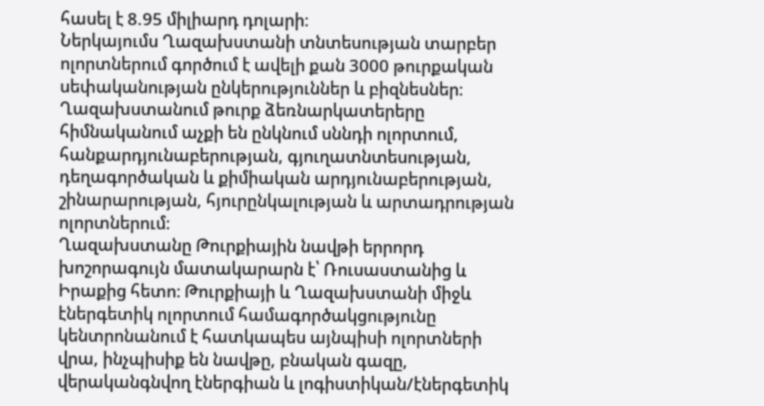հասել է 8.95 միլիարդ դոլարի։
Ներկայումս Ղազախստանի տնտեսության տարբեր ոլորտներում գործում է ավելի քան 3000 թուրքական սեփականության ընկերություններ և բիզնեսներ։ Ղազախստանում թուրք ձեռնարկատերերը հիմնականում աչքի են ընկնում սննդի ոլորտում, հանքարդյունաբերության, գյուղատնտեսության, դեղագործական և քիմիական արդյունաբերության, շինարարության, հյուրընկալության և արտադրության ոլորտներում։
Ղազախստանը Թուրքիային նավթի երրորդ խոշորագույն մատակարարն է՝ Ռուսաստանից և Իրաքից հետո։ Թուրքիայի և Ղազախստանի միջև էներգետիկ ոլորտում համագործակցությունը կենտրոնանում է հատկապես այնպիսի ոլորտների վրա, ինչպիսիք են նավթը, բնական գազը, վերականգնվող էներգիան և լոգիստիկան/էներգետիկ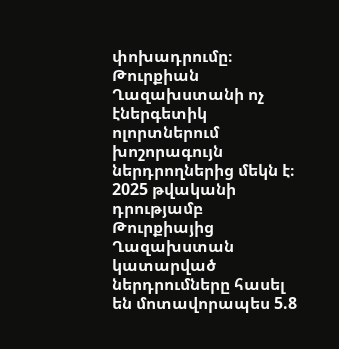փոխադրումը։
Թուրքիան Ղազախստանի ոչ էներգետիկ ոլորտներում խոշորագույն ներդրողներից մեկն է։ 2025 թվականի դրությամբ Թուրքիայից Ղազախստան կատարված ներդրումները հասել են մոտավորապես 5.8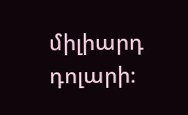միլիարդ դոլարի։